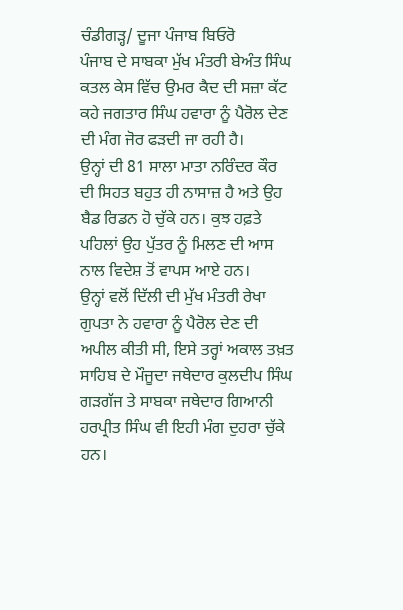ਚੰਡੀਗੜ੍ਹ/ ਦੂਜਾ ਪੰਜਾਬ ਬਿਓਰੋ
ਪੰਜਾਬ ਦੇ ਸਾਬਕਾ ਮੁੱਖ ਮੰਤਰੀ ਬੇਅੰਤ ਸਿੰਘ ਕਤਲ ਕੇਸ ਵਿੱਚ ਉਮਰ ਕੈਦ ਦੀ ਸਜ਼ਾ ਕੱਟ ਕਹੇ ਜਗਤਾਰ ਸਿੰਘ ਹਵਾਰਾ ਨੂੰ ਪੈਰੋਲ ਦੇਣ ਦੀ ਮੰਗ ਜੋਰ ਫੜਦੀ ਜਾ ਰਹੀ ਹੈ।
ਉਨ੍ਹਾਂ ਦੀ 81 ਸਾਲਾ ਮਾਤਾ ਨਰਿੰਦਰ ਕੌਰ ਦੀ ਸਿਹਤ ਬਹੁਤ ਹੀ ਨਾਸਾਜ਼ ਹੈ ਅਤੇ ਉਹ ਬੈਡ ਰਿਡਨ ਹੋ ਚੁੱਕੇ ਹਨ। ਕੁਝ ਹਫ਼ਤੇ ਪਹਿਲਾਂ ਉਹ ਪੁੱਤਰ ਨੂੰ ਮਿਲਣ ਦੀ ਆਸ ਨਾਲ ਵਿਦੇਸ਼ ਤੋਂ ਵਾਪਸ ਆਏ ਹਨ।
ਉਨ੍ਹਾਂ ਵਲੋਂ ਦਿੱਲੀ ਦੀ ਮੁੱਖ ਮੰਤਰੀ ਰੇਖਾ ਗੁਪਤਾ ਨੇ ਹਵਾਰਾ ਨੂੰ ਪੈਰੋਲ ਦੇਣ ਦੀ ਅਪੀਲ ਕੀਤੀ ਸੀ, ਇਸੇ ਤਰ੍ਹਾਂ ਅਕਾਲ ਤਖ਼ਤ ਸਾਹਿਬ ਦੇ ਮੌਜੂਦਾ ਜਥੇਦਾਰ ਕੁਲਦੀਪ ਸਿੰਘ ਗੜਗੱਜ ਤੇ ਸਾਬਕਾ ਜਥੇਦਾਰ ਗਿਆਨੀ ਹਰਪ੍ਰੀਤ ਸਿੰਘ ਵੀ ਇਹੀ ਮੰਗ ਦੁਹਰਾ ਚੁੱਕੇ ਹਨ।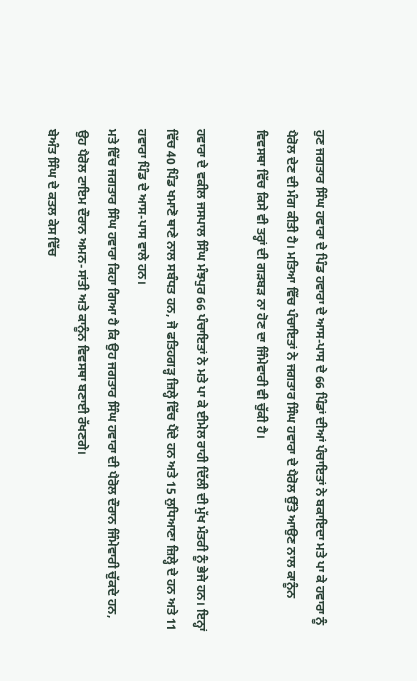ਹੁਣ ਜਗਤਾਰ ਸਿੰਘ ਹਵਾਰਾ ਦੇ ਪਿੰਡ ਹਵਾਰਾ ਦੇ ਆਸ-ਪਾਸ ਦੇ 66 ਪਿੰਡਾਂ ਦੀਆਂ ਪੰਚਾਇਤਾਂ ਨੇ ਬਕਾਇਦਾ ਮਤੇ ਪਾ ਕੇ ਹਵਾਰਾ ਨੂੰ ਪੈਰੋਲ ਦੇਣ ਦੀ ਮੰਗ ਕੀਤੀ ਹੈ। ਮਤਿਆ ਵਿੱਚ ਪੰਚਾਇਤਾਂ ਨੇ ਜਗਤਾਰ ਸਿੰਘ ਹਵਾਰਾ ਦੇ ਪੈਰੋਲ ਉੱਤੇ ਆਉਣ ਨਾਲ ਕਾਨੂੰਨ ਵਿਵਸਥਾ ਵਿੱਚ ਕਿਸੇ ਵੀ ਤਰ੍ਹਾਂ ਦੀ ਗੜਬੜ ਨਾ ਹੋਣ ਦਾ ਜਿੰਮੇਵਾਰੀ ਵੀ ਚੁੱਕੀ ਹੈ।

ਹਵਾਰਾ ਦੇ ਵਕੀਲ ਜਸਪਾਲ ਸਿੰਘ ਮੰਝਪੁਰ 66 ਪੰਚਾਇਤਾਂ ਨੇ ਮਤੇ ਪਾ ਕੇ ਈਮੇਲ ਰਾਹੀ ਦਿੱਲੀ ਦੀ ਮੁੱਖ ਮੰਤਰੀ ਨੂੰ ਭੇਜੇ ਹਨ। ਇਨ੍ਹਾਂ ਵਿੱਚ 40 ਪਿੰਡ ਖਮਾਣੋ ਥਾਣੇ ਨਾਲ ਸਬੰਧਤ ਹਨ, ਜੋ ਫਤਿਹਗੜ੍ਹ ਜ਼ਿਲ੍ਹੇ ਵਿੱਚ ਪੈਂਦੇ ਹਨ ਅਤੇ 15 ਲੁਧਿਆਣਾ ਜ਼ਿਲ੍ਹੇ ਦੇ ਹਨ ਅਤੇ 11 ਹਵਾਰਾ ਪਿੰਡ ਦੇ ਆਸ-ਪਾਸ ਵਾਲੇ ਹਨ।
ਮਤੇ ਵਿੱਚ ਜਗਤਾਰ ਸਿੰਘ ਹਵਾਰਾ ਕਿਹਾ ਗਿਆ ਹੈ ਕਿ ਉਹ ਜਗਤਾਰ ਸਿੰਘ ਹਵਾਰਾ ਦੀ ਪੈਰੋਲ ਦੌਰਾਨ ਜਿੰਮੇਵਾਰੀ ਚੁੱਕਦੇ ਹਨ, ਉਹ ਪੈਰੋਲ ਟਾਇਮ ਦੌਰਾਨ ਅਮਨ-ਸਾਂਤੀ ਅਤੇ ਕਾਨੂੰਨ ਵਿਵਸਥਾ ਬਣਾਈ ਰੱਖਣਗੇ।
ਬੇਅੰਤ ਸਿੰਘ ਦੇ ਕਤਲ ਕੇਸ ਵਿੱਚ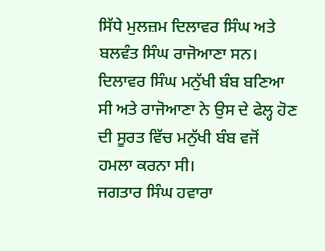ਸਿੱਧੇ ਮੁਲਜ਼ਮ ਦਿਲਾਵਰ ਸਿੰਘ ਅਤੇ ਬਲਵੰਤ ਸਿੰਘ ਰਾਜੋਆਣਾ ਸਨ। ਦਿਲਾਵਰ ਸਿੰਘ ਮਨੁੱਖੀ ਬੰਬ ਬਣਿਆ ਸੀ ਅਤੇ ਰਾਜੋਆਣਾ ਨੇ ਉਸ ਦੇ ਫੇਲ੍ਹ ਹੋਣ ਦੀ ਸੂਰਤ ਵਿੱਚ ਮਨੁੱਖੀ ਬੰਬ ਵਜੋਂ ਹਮਲਾ ਕਰਨਾ ਸੀ।
ਜਗਤਾਰ ਸਿੰਘ ਹਵਾਰਾ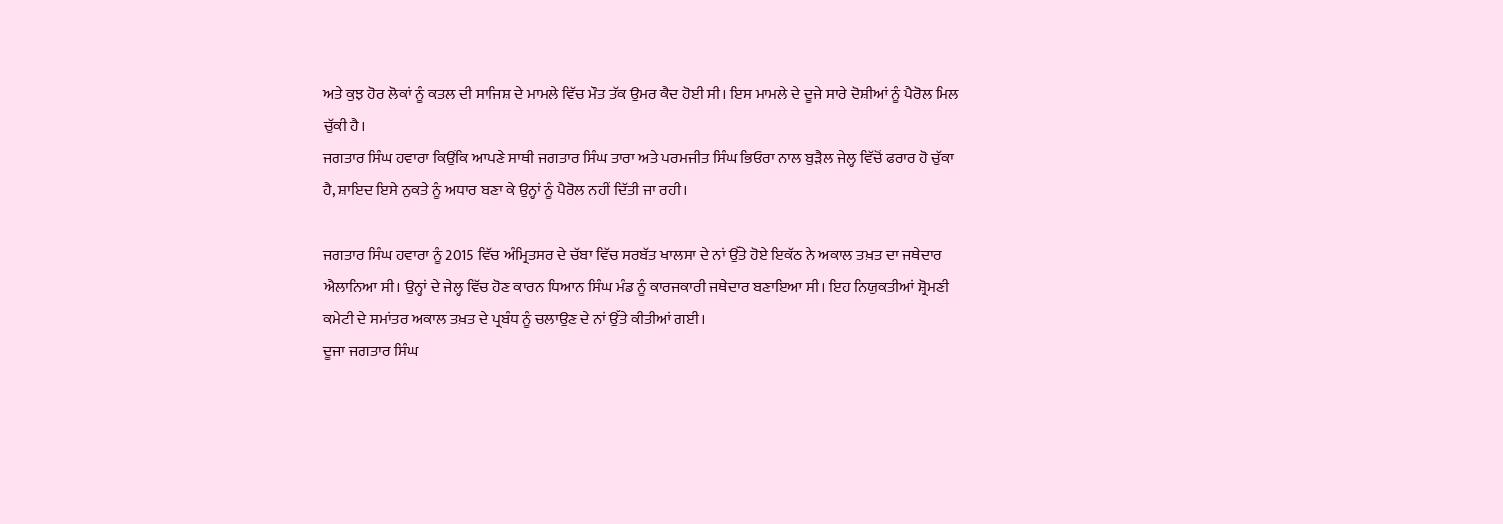ਅਤੇ ਕੁਝ ਹੋਰ ਲੋਕਾਂ ਨੂੰ ਕਤਲ ਦੀ ਸਾਜਿਸ਼ ਦੇ ਮਾਮਲੇ ਵਿੱਚ ਮੌਤ ਤੱਕ ਉਮਰ ਕੈਦ ਹੋਈ ਸੀ। ਇਸ ਮਾਮਲੇ ਦੇ ਦੂਜੇ ਸਾਰੇ ਦੋਸ਼ੀਆਂ ਨੂੰ ਪੈਰੋਲ ਮਿਲ ਚੁੱਕੀ ਹੈ।
ਜਗਤਾਰ ਸਿੰਘ ਹਵਾਰਾ ਕਿਉਂਕਿ ਆਪਣੇ ਸਾਥੀ ਜਗਤਾਰ ਸਿੰਘ ਤਾਰਾ ਅਤੇ ਪਰਮਜੀਤ ਸਿੰਘ ਭਿਓਰਾ ਨਾਲ ਬੁੜੈਲ ਜੇਲ੍ਹ ਵਿੱਚੋਂ ਫਰਾਰ ਹੋ ਚੁੱਕਾ ਹੈ, ਸ਼ਾਇਦ ਇਸੇ ਨੁਕਤੇ ਨੂੰ ਅਧਾਰ ਬਣਾ ਕੇ ਉਨ੍ਹਾਂ ਨੂੰ ਪੈਰੋਲ ਨਹੀਂ ਦਿੱਤੀ ਜਾ ਰਹੀ।

ਜਗਤਾਰ ਸਿੰਘ ਹਵਾਰਾ ਨੂੰ 2015 ਵਿੱਚ ਅੰਮ੍ਰਿਤਸਰ ਦੇ ਚੱਬਾ ਵਿੱਚ ਸਰਬੱਤ ਖਾਲਸਾ ਦੇ ਨਾਂ ਉੱਤੇ ਹੋਏ ਇਕੱਠ ਨੇ ਅਕਾਲ ਤਖ਼ਤ ਦਾ ਜਥੇਦਾਰ ਐਲਾਨਿਆ ਸੀ। ਉਨ੍ਹਾਂ ਦੇ ਜੇਲ੍ਹ ਵਿੱਚ ਹੋਣ ਕਾਰਨ ਧਿਆਨ ਸਿੰਘ ਮੰਡ ਨੂੰ ਕਾਰਜਕਾਰੀ ਜਥੇਦਾਰ ਬਣਾਇਆ ਸੀ। ਇਹ ਨਿਯੁਕਤੀਆਂ ਸ਼੍ਰੋਮਣੀ ਕਮੇਟੀ ਦੇ ਸਮਾਂਤਰ ਅਕਾਲ ਤਖ਼ਤ ਦੇ ਪ੍ਰਬੰਧ ਨੂੰ ਚਲਾਉਣ ਦੇ ਨਾਂ ਉੱਤੇ ਕੀਤੀਆਂ ਗਈ।
ਦੂਜਾ ਜਗਤਾਰ ਸਿੰਘ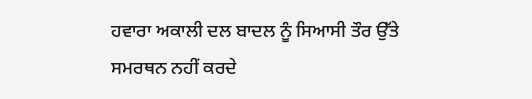ਹਵਾਰਾ ਅਕਾਲੀ ਦਲ ਬਾਦਲ ਨੂੰ ਸਿਆਸੀ ਤੌਰ ਉੱਤੇ ਸਮਰਥਨ ਨਹੀਂ ਕਰਦੇ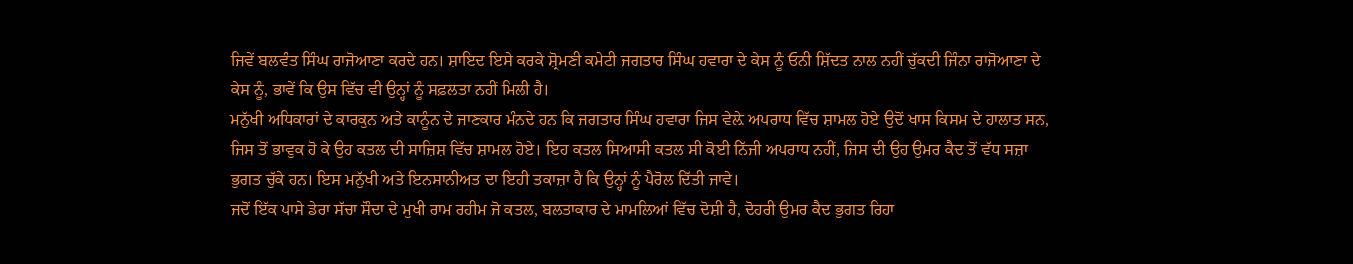ਜਿਵੇਂ ਬਲਵੰਤ ਸਿੰਘ ਰਾਜੋਆਣਾ ਕਰਦੇ ਹਨ। ਸ਼ਾਇਦ ਇਸੇ ਕਰਕੇ ਸ਼੍ਰੋਮਣੀ ਕਮੇਟੀ ਜਗਤਾਰ ਸਿੰਘ ਹਵਾਰਾ ਦੇ ਕੇਸ ਨੂੰ ਓਨੀ ਸ਼ਿੱਦਤ ਨਾਲ ਨਹੀਂ ਚੁੱਕਦੀ ਜਿੰਨਾ ਰਾਜੋਆਣਾ ਦੇ ਕੇਸ ਨੂੰ, ਭਾਵੇਂ ਕਿ ਉਸ ਵਿੱਚ ਵੀ ਉਨ੍ਹਾਂ ਨੂੰ ਸਫ਼ਲਤਾ ਨਹੀਂ ਮਿਲੀ ਹੈ।
ਮਨੁੱਖੀ ਅਧਿਕਾਰਾਂ ਦੇ ਕਾਰਕੁਨ ਅਤੇ ਕਾਨੂੰਨ ਦੇ ਜਾਣਕਾਰ ਮੰਨਦੇ ਹਨ ਕਿ ਜਗਤਾਰ ਸਿੰਘ ਹਵਾਰਾ ਜਿਸ ਵੇਲ਼ੇ ਅਪਰਾਧ ਵਿੱਚ ਸ਼ਾਮਲ ਹੋਏ ਉਦੋਂ ਖਾਸ ਕਿਸਮ ਦੇ ਹਾਲਾਤ ਸਨ, ਜਿਸ ਤੋਂ ਭਾਵੁਕ ਹੋ ਕੇ ਉਹ ਕਤਲ ਦੀ ਸਾਜ਼ਿਸ਼ ਵਿੱਚ ਸ਼ਾਮਲ ਹੋਏ। ਇਹ ਕਤਲ ਸਿਆਸੀ ਕਤਲ ਸੀ ਕੋਈ ਨਿੱਜੀ ਅਪਰਾਧ ਨਹੀਂ, ਜਿਸ ਦੀ ਉਹ ਉਮਰ ਕੈਦ ਤੋਂ ਵੱਧ ਸਜ਼ਾ ਭੁਗਤ ਚੁੱਕੇ ਹਨ। ਇਸ ਮਨੁੱਖੀ ਅਤੇ ਇਨਸਾਨੀਅਤ ਦਾ ਇਹੀ ਤਕਾਜ਼ਾ ਹੈ ਕਿ ਉਨ੍ਹਾਂ ਨੂੰ ਪੈਰੋਲ ਦਿੱਤੀ ਜਾਵੇ।
ਜਦੋਂ ਇੱਕ ਪਾਸੇ ਡੇਰਾ ਸੱਚਾ ਸੌਦਾ ਦੇ ਮੁਖੀ ਰਾਮ ਰਹੀਮ ਜੋ ਕਤਲ, ਬਲਤਾਕਾਰ ਦੇ ਮਾਮਲਿਆਂ ਵਿੱਚ ਦੋਸ਼ੀ ਹੈ, ਦੋਹਰੀ ਉਮਰ ਕੈਦ ਭੁਗਤ ਰਿਹਾ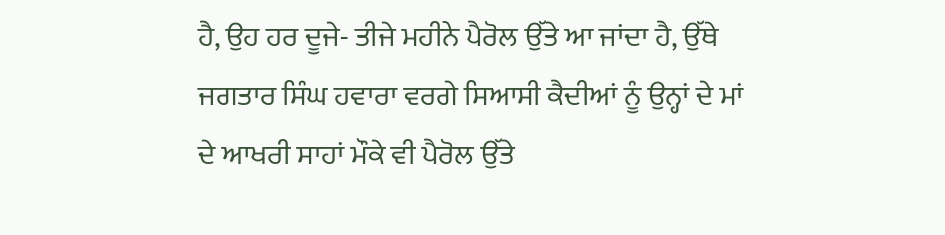ਹੈ, ਉਹ ਹਰ ਦੂਜੇ- ਤੀਜੇ ਮਹੀਨੇ ਪੈਰੋਲ ਉੱਤੇ ਆ ਜਾਂਦਾ ਹੈ, ਉੱਥੇ ਜਗਤਾਰ ਸਿੰਘ ਹਵਾਰਾ ਵਰਗੇ ਸਿਆਸੀ ਕੈਦੀਆਂ ਨੂੰ ਉਨ੍ਹਾਂ ਦੇ ਮਾਂ ਦੇ ਆਖਰੀ ਸਾਹਾਂ ਮੌਕੇ ਵੀ ਪੈਰੋਲ ਉੱਤੇ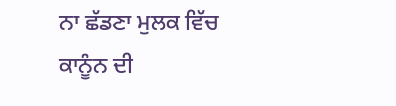ਨਾ ਛੱਡਣਾ ਮੁਲਕ ਵਿੱਚ ਕਾਨੂੰਨ ਦੀ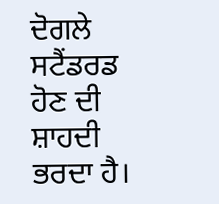ਦੋਗਲੇ ਸਟੈਂਡਰਡ ਹੋਣ ਦੀ ਸ਼ਾਹਦੀ ਭਰਦਾ ਹੈ।